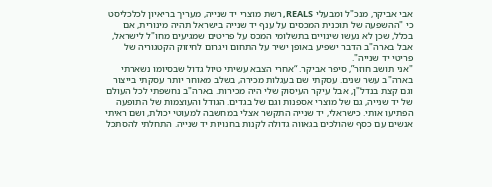אבי אביקר, מנכ"ל ומבעלי REALS, רשת מוצרי יד שנייה, מעריך בריאיון לכלכליסט כי "ההשפעה של תוכנית המכסים על ענף יד שנייה בישראל תהיה מינורית, אם בכלל, שכן לא נעשו שינויים בתשלומי המכס על פריטים שמגיעים מחו"ל לישראל, אבל בארה"ב הדבר ישפיע באופן ישיר על התחום ויגרום לחיזוק הקטגוריה של פריטי יד שנייה".
"אני תושב חוזר”, סיפר אביקר. “אחרי הצבא עשיתי טיול גדול שבסיומו נשארתי בארה"ב עשר שנים. עסקתי שם בעגלות מכירה, בשלב מאוחר יותר עסקתי בייצור וגם קצת בנדל"ן, אבל עיקר העיסוק שלי היה מכירות. בארה"ב נחשפתי לכל העולם של יד שנייה, גם של מוצרי אספנות וגם של בגדים. הגודל והעוצמות של התופעה הפתיעו אותי. כישראלי, יד שנייה התקשר אצלי במחשבה למעוטי יכולת, ושם ראיתי אנשים עם כסף שהולכים בגאווה גדולה לקנות בחנויות יד שנייה. התחלתי להסתכל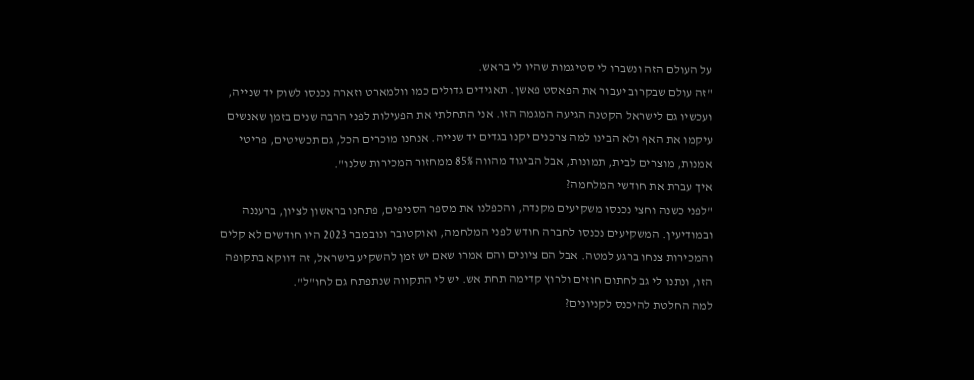על העולם הזה ונשברו לי סטיגמות שהיו לי בראש.
"זה עולם שבקרוב יעבור את הפאסט פאשן. תאגידים גדולים כמו וולמארט וזארה נכנסו לשוק יד שנייה, ועכשיו גם לישראל הקטנה הגיעה המגמה הזו. אני התחלתי את הפעילות לפני הרבה שנים בזמן שאנשים עיקמו את האף ולא הבינו למה צרכנים יקנו בגדים יד שנייה. אנחנו מוכרים הכל, גם תכשיטים, פריטי אמנות, מוצרים לבית, תמונות, אבל הביגוד מהווה 85% ממחזור המכירות שלנו".
איך עברת את חודשי המלחמה?
"לפני כשנה וחצי נכנסו משקיעים מקנדה, והכפלנו את מספר הסניפים, פתחנו בראשון לציון, ברעננה ובמודיעין. המשקיעים נכנסו לחברה חודש לפני המלחמה, ואוקטובר ונובמבר 2023 היו חודשים לא קלים והמכירות צנחו ברגע למטה. אבל הם ציונים והם אמרו שאם יש זמן להשקיע בישראל, זה דווקא בתקופה הזו, ונתנו לי גב לחתום חוזים ולרוץ קדימה תחת אש. יש לי התקווה שנתפתח גם לחו"ל".
למה החלטת להיכנס לקניונים?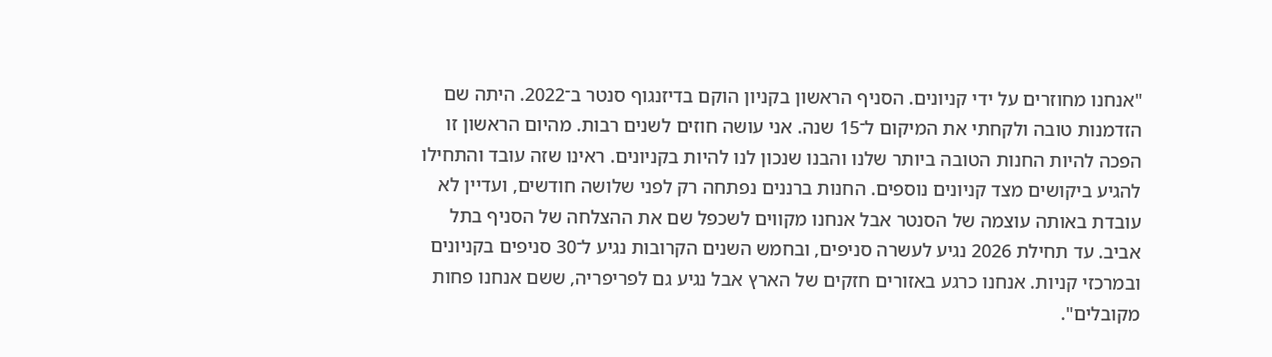"אנחנו מחוזרים על ידי קניונים. הסניף הראשון בקניון הוקם בדיזנגוף סנטר ב־2022. היתה שם הזדמנות טובה ולקחתי את המיקום ל־15 שנה. אני עושה חוזים לשנים רבות. מהיום הראשון זו הפכה להיות החנות הטובה ביותר שלנו והבנו שנכון לנו להיות בקניונים. ראינו שזה עובד והתחילו להגיע ביקושים מצד קניונים נוספים. החנות ברננים נפתחה רק לפני שלושה חודשים, ועדיין לא עובדת באותה עוצמה של הסנטר אבל אנחנו מקווים לשכפל שם את ההצלחה של הסניף בתל אביב. עד תחילת 2026 נגיע לעשרה סניפים, ובחמש השנים הקרובות נגיע ל־30 סניפים בקניונים ובמרכזי קניות. אנחנו כרגע באזורים חזקים של הארץ אבל נגיע גם לפריפריה, ששם אנחנו פחות מקובלים".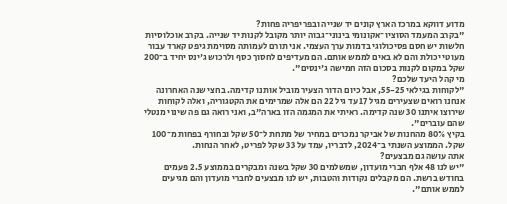מדוע דווקא במרכז הארץ קונים יד שנייה ובפריפריה פחות?
"בקרב המעמד הסוציו־אקונומי בינוני־גבוה יותר מקובל לקנות יד שנייה. בקרב אוכלוסיות חלשות יש חסם פסיכולוגי בדמות ערך העצמי. אני תורם לעמותה מסוימת גיפט קארד עבור מעוטי יכולת והם לא באים לממש אותם. הם מעדיפים לחסוך כסף ולרכוש ג'ינס יחיד ב־200 שקל במקום לקנות בסכום הזה חמישה ג'ינסים".
מי קהל היעד שלכם?
"לקוחות בגילאי 55-25, אבל כיום הדור הצעיר מוביל אותנו קדימה. בחצי שנה האחרונה אנחנו רואים שצעירים מגיל 17 עד גיל 22 הם אלה שמרימים את הקטגוריה, ואלה לקוחות שירוצו איתנו 30 שנה קדימה. ראיתי את המגמה הזו בארה"ב, ואני רואה גם פה שינוי מנטלי שהם עוברים".
בקיץ 80% מהחנות של אביקר נמכרים במחיר של מתחת ל־50 שקל ובחורף בפחות מ־100 שקל. הממוצע השנתי ב־2024, לדבריו, עמד על 33 שקל לפריט, לאחר הנחות.
אתה עושה גם מבצעים?
"יש לנו 48 אלף חברי מועדון, שמשלמים 30 שקל בשנה ומבקרים בממוצע 2.5 פעמים בחודש ברשת. הם מקבלים נקודות והטבות, יש לנו מבצעים לחברי מועדון והם מגיעים לממש אותם".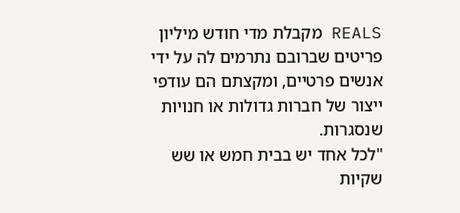REALS מקבלת מדי חודש מיליון פריטים שברובם נתרמים לה על ידי אנשים פרטיים, ומקצתם הם עודפי ייצור של חברות גדולות או חנויות שנסגרות.
"לכל אחד יש בבית חמש או שש שקיות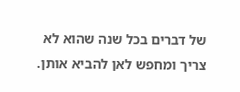של דברים בכל שנה שהוא לא צריך ומחפש לאן להביא אותן.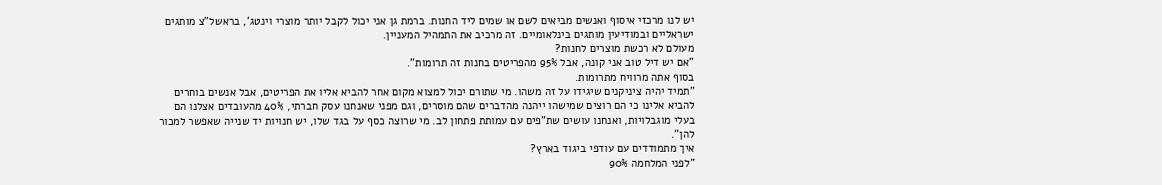יש לנו מרכזי איסוף ואנשים מביאים לשם או שמים ליד החנות. ברמת גן אני יכול לקבל יותר מוצרי וינטג', בראשל"צ מותגים ישראליים ובמודיעין מותגים בינלאומיים. זה מרכיב את התמהיל המעניין.
מעולם לא רכשת מוצרים לחנות?
"אם יש דיל טוב אני קונה, אבל 95% מהפריטים בחנות זה תרומות".
בסוף אתה מרוויח מתרומות.
"תמיד יהיה ציניקנים שיגידו על זה משהו. מי שתורם יכול למצוא מקום אחר להביא אליו את הפריטים, אבל אנשים בוחרים להביא אלינו כי הם רוצים שמישהו ייהנה מהדברים שהם מוסרים, וגם מפני שאנחנו עסק חברתי, 40% מהעובדים אצלנו הם בעלי מוגבלויות, ואנחנו עושים שת"פים עם עמותת פתחון לב. מי שרוצה כסף על בגד שלו, יש חנויות יד שנייה שאפשר למכור להן".
איך מתמודדים עם עודפי ביגוד בארץ?
"לפני המלחמה 90%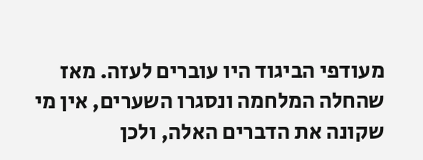מעודפי הביגוד היו עוברים לעזה. מאז שהחלה המלחמה ונסגרו השערים, אין מי שקונה את הדברים האלה, ולכן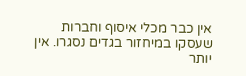אין כבר מכלי איסוף וחברות שעסקו במיחזור בגדים נסגרו. אין יותר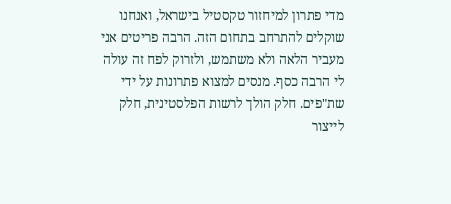מדי פתרון למיחזור טקסטיל בישראל, ואנחנו שוקלים להתרחב בתחום הזה. הרבה פריטים אני מעביר הלאה ולא משתמש, ולזרוק לפח זה עולה לי הרבה כסף. מנסים למצוא פתרונות על ידי שת"פים. חלק הולך לרשות הפלסטינית, חלק לייצור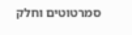סמרטוטים וחלק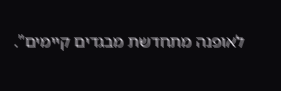לאופנה מתחדשת מבגדים קיימים".